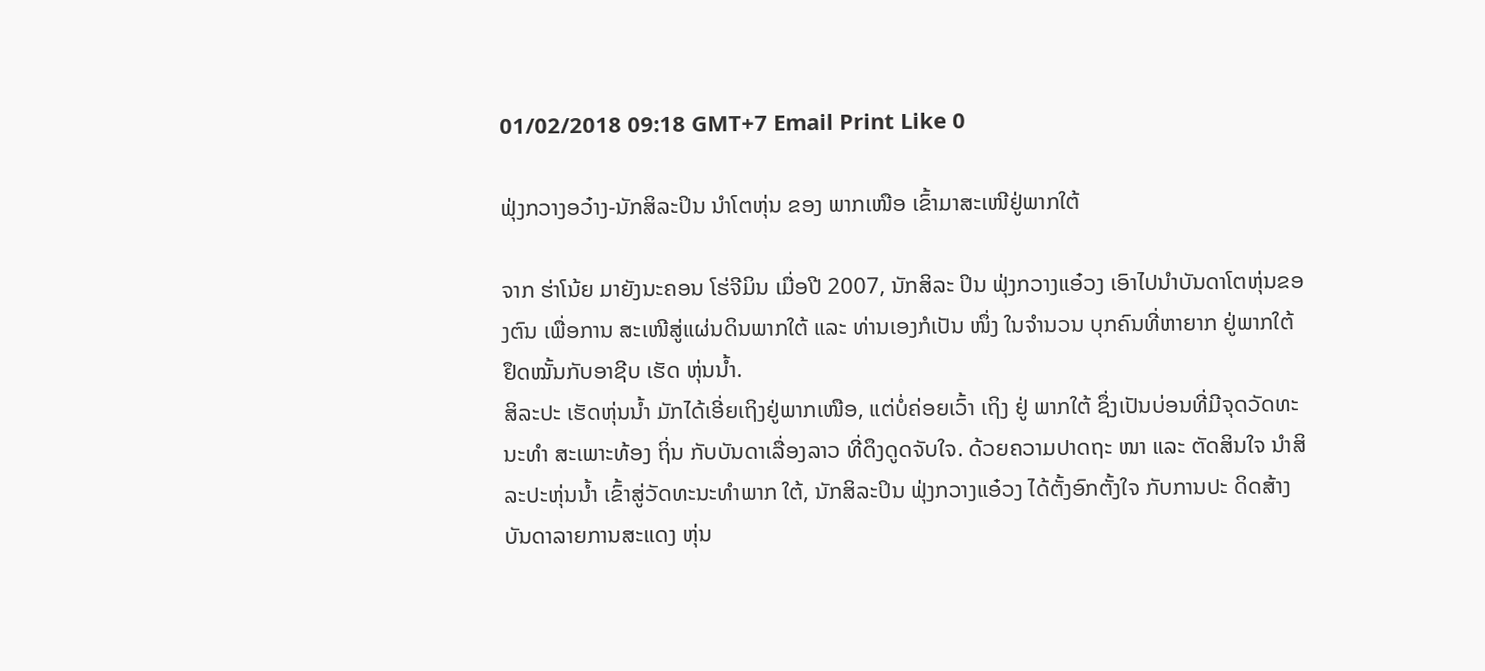01/02/2018 09:18 GMT+7 Email Print Like 0

ຟຸ່ງກວາງອວ໋າງ-ນັກສິລະປິນ ນຳໂຕຫຸ່ນ ຂອງ ພາກເໜືອ ເຂົ້າມາສະເໜີຢູ່ພາກໃຕ້

ຈາກ ຮ່າໂນ້ຍ ມາຍັງນະຄອນ ໂຮ່ຈີມິນ ເມື່ອປີ 2007, ນັກສິລະ ປິນ ຟຸ່ງກວາງແອ໋ວງ ເອົາໄປນຳບັນດາໂຕຫຸ່ນຂອງຕົນ ເພື່ອການ ສະເໜີສູ່ແຜ່ນດິນພາກໃຕ້ ແລະ ທ່ານເອງກໍເປັນ ໜຶ່ງ ໃນຈຳນວນ ບຸກຄົນທີ່ຫາຍາກ ຢູ່ພາກໃຕ້ຢຶດໝັ້ນກັບອາຊີບ ເຮັດ ຫຸ່ນນ້ຳ.
ສິລະປະ ເຮັດຫຸ່ນນ້ຳ ມັກໄດ້ເອີ່ຍເຖິງຢູ່ພາກເໜືອ, ແຕ່ບໍ່ຄ່ອຍເວົ້າ ເຖິງ ຢູ່ ພາກໃຕ້ ຊຶ່ງເປັນບ່ອນທີ່ມີຈຸດວັດທະນະທຳ ສະເພາະທ້ອງ ຖິ່ນ ກັບບັນດາເລື່ອງລາວ ທີ່ດຶງດູດຈັບໃຈ. ດ້ວຍຄວາມປາດຖະ ໜາ ແລະ ຕັດສິນໃຈ ນຳສິລະປະຫຸ່ນນ້ຳ ເຂົ້າສູ່ວັດທະນະທຳພາກ ໃຕ້, ນັກສິລະປິນ ຟຸ່ງກວາງແອ໋ວງ ໄດ້ຕັ້ງອົກຕັ້ງໃຈ ກັບການປະ ດິດສ້າງ ບັນດາລາຍການສະແດງ ຫຸ່ນ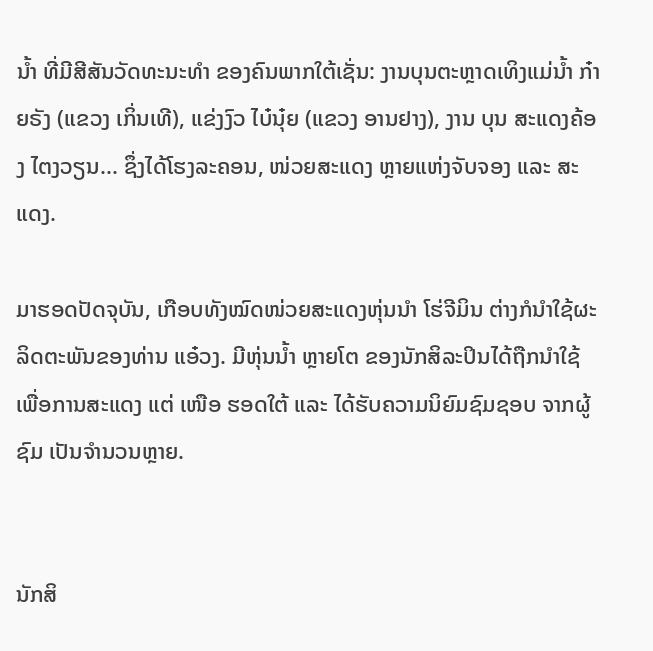ນ້ຳ ທີ່ມີສີສັນວັດທະນະທຳ ຂອງຄົນພາກໃຕ້ເຊັ່ນ: ງານບຸນຕະຫຼາດເທິງແມ່ນ້ຳ ກ໋າຍຣັງ (ແຂວງ ເກິ່ນເທີ), ແຂ່ງງົວ ໄບ໋ນຸ໋ຍ (ແຂວງ ອານຢາງ), ງານ ບຸນ ສະແດງຄ້ອງ ໄຕງວຽນ... ຊຶ່ງໄດ້ໂຮງລະຄອນ, ໜ່ວຍສະແດງ ຫຼາຍແຫ່ງຈັບຈອງ ແລະ ສະແດງ.

ມາຮອດປັດຈຸບັນ, ເກືອບທັງໝົດໜ່ວຍສະແດງຫຸ່ນນຳ ໂຮ່ຈີມິນ ຕ່າງກໍນຳໃຊ້ຜະລິດຕະພັນຂອງທ່ານ ແອ໋ວງ. ມີຫຸ່ນນ້ຳ ຫຼາຍໂຕ ຂອງນັກສິລະປິນໄດ້ຖືກນຳໃຊ້ ເພື່ອການສະແດງ ແຕ່ ເໜືອ ຮອດໃຕ້ ແລະ ໄດ້ຮັບຄວາມນິຍົມຊົມຊອບ ຈາກຜູ້ຊົມ ເປັນຈຳນວນຫຼາຍ.


ນັກສິ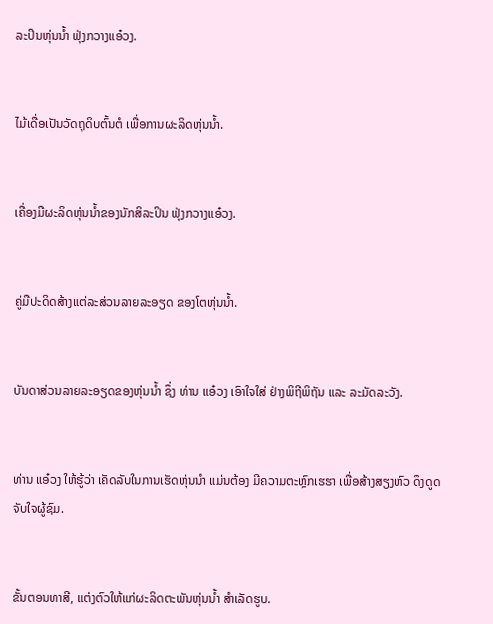ລະປິນຫຸ່ນນ້ຳ ຟຸ່ງກວາງແອ໋ວງ.


ໄມ້ເດື່ອເປັນວັດຖຸດິບຕົ້ນຕໍ ເພື່ອການຜະລິດຫຸ່ນນ້ຳ.


ເຄື່ອງມືຜະລິດຫຸ່ນນ້ຳຂອງນັກສິລະປິນ ຟຸ່ງກວາງແອ໋ວງ.


ຄູ່ມືປະດິດສ້າງແຕ່ລະສ່ວນລາຍລະອຽດ ຂອງໂຕຫຸ່ນນ້ຳ.


ບັນດາສ່ວນລາຍລະອຽດຂອງຫຸ່ນນ້ຳ ຊຶ່ງ ທ່ານ ແອ໋ວງ ເອົາໃຈໃສ່ ຢ່າງພິຖີພິຖັນ ແລະ ລະມັດລະວັງ.


ທ່ານ ແອ໋ວງ ໃຫ້ຮູ້ວ່າ ເຄັດລັບໃນການເຮັດຫຸ່ນນຳ ແມ່ນຕ້ອງ ມີຄວາມຕະຫຼົກເຮຮາ ເພື່ອສ້າງສຽງຫົວ ດຶງດູດຈັບໃຈຜູ້ຊົມ.


ຂັ້ນຕອນທາສີ, ແຕ່ງຕົວໃຫ້ແກ່ຜະລິດຕະພັນຫຸ່ນນ້ຳ ສຳເລັດຮູບ.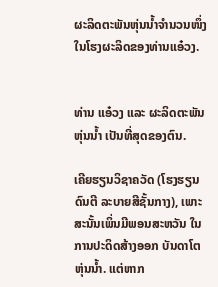ຜະລິດຕະພັນຫຸ່ນນ້ຳຈຳນວນໜຶ່ງ ໃນໂຮງຜະລິດຂອງທ່ານແອ໋ວງ.


ທ່ານ ແອ໋ວງ ແລະ ຜະລິດຕະພັນຫຸ່ນນ້ຳ ເປັນທີ່ສຸດຂອງຕົນ.

ເຄີຍຮຽນວິຊາຄວັດ (ໂຮງຮຽນດົນຕີ ລະບາຍສີຊັ້ນກາງ), ເພາະ ສະນັ້ນເພິ່ນມີພອນສະຫວັນ ໃນການປະດິດສ້າງອອກ ບັນດາໂຕ ຫຸ່ນນ້ຳ. ແຕ່ຫາກ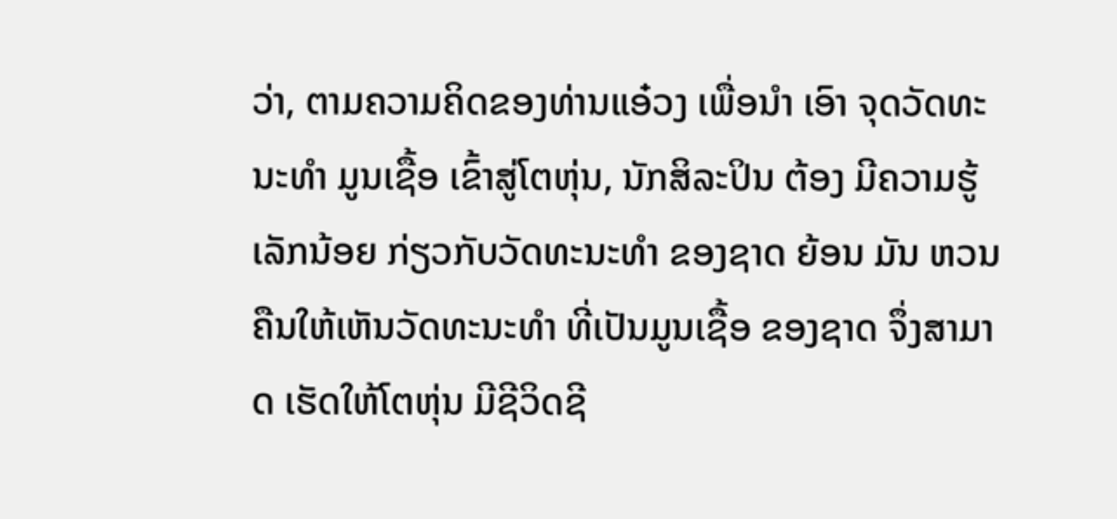ວ່າ, ຕາມຄວາມຄິດຂອງທ່ານແອ໋ວງ ເພື່ອນຳ ເອົາ ຈຸດວັດທະນະທຳ ມູນເຊື້ອ ເຂົ້າສູ່ໂຕຫຸ່ນ, ນັກສິລະປິນ ຕ້ອງ ມີຄວາມຮູ້ເລັກນ້ອຍ ກ່ຽວກັບວັດທະນະທຳ ຂອງຊາດ ຍ້ອນ ມັນ ຫວນຄືນໃຫ້ເຫັນວັດທະນະທຳ ທີ່ເປັນມູນເຊື້ອ ຂອງຊາດ ຈຶ່ງສາມາດ ເຮັດໃຫ້ໂຕຫຸ່ນ ມີຊີວິດຊີ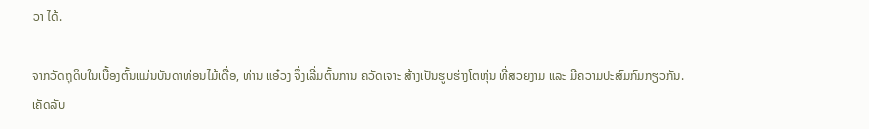ວາ ໄດ້.

ຈາກວັດຖຸດິບໃນເບື້ອງຕົ້ນແມ່ນບັນດາທ່ອນໄມ້ເດື່ອ, ທ່ານ ແອ໋ວງ ຈຶ່ງເລີ່ມຕົ້ນການ ຄວັດເຈາະ ສ້າງເປັນຮູບຮ່າງໂຕຫຸ່ນ ທີ່ສວຍງາມ ແລະ ມີຄວາມປະສົມກົມກຽວກັນ. ເຄັດລັບ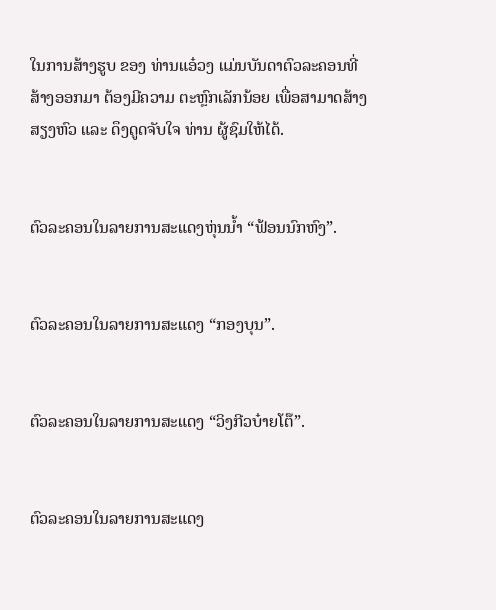ໃນການສ້າງຮູບ ຂອງ ທ່ານແອ໋ວງ ແມ່ນບັນດາຕົວລະຄອນທີ່ສ້າງອອກມາ ຕ້ອງມີຄວາມ ຕະຫຼົກເລັກນ້ອຍ ເພື່ອສາມາດສ້າງສຽງຫົວ ແລະ ດຶງດູດຈັບໃຈ ທ່ານ ຜູ້ຊົມໃຫ້ໄດ້.


ຕົວລະຄອນໃນລາຍການສະແດງຫຸ່ນນ້ຳ “ຟ້ອນນົກຫົງ”.


ຕົວລະຄອນໃນລາຍການສະແດງ “ກອງບຸນ”.


ຕົວລະຄອນໃນລາຍການສະແດງ “ວິງກີວບ໋າຍໂຕ໊”.


ຕົວລະຄອນໃນລາຍການສະແດງ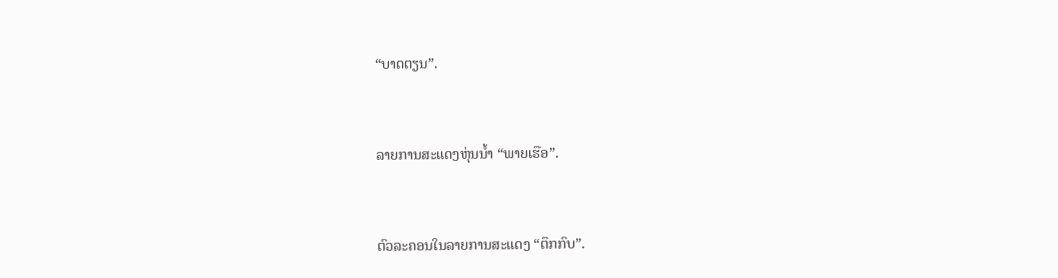“ບາດຕຽນ”.


ລາຍການສະແດງຫຸ່ນນ້ຳ “ພາຍເຮືອ”.


ຕົວລະຄອນໃນລາຍການສະແດງ “ຕຶກກົບ”.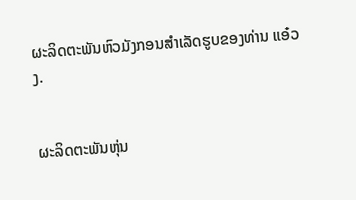ຜະລິດຕະພັນຫົວມັງກອນສຳເລັດຮູບຂອງທ່ານ ແອ໋ວງ.


ຜະລິດຕະພັນຫຸ່ນ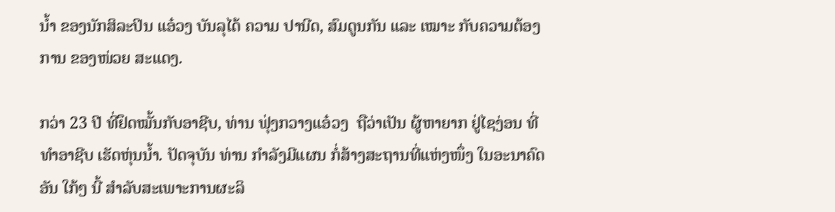ນ້ຳ ຂອງນັກສິລະປິນ ແອ໋ວງ ບັນລຸໄດ້ ຄວາມ ປານີດ, ສົມດູນກັນ ແລະ ເໝາະ ກັບຄວາມຕ້ອງການ ຂອງໜ່ວຍ ສະແດງ.

ກວ່າ 23 ປີ ທີ່ຢຶດໝັ້ນກັບອາຊີບ, ທ່ານ ຟຸ່ງກວາງແອ໋ວງ  ຖືວ່າເປັນ ຜູ້ຫາຍາກ ຢູ່ໄຊງ່ອນ ທີ່ທຳອາຊີບ ເຮັດຫຸ່ນນ້ຳ. ປັດຈຸບັນ ທ່ານ ກຳລັງມີແຜນ ກໍ່ສ້າງສະຖານທີ່ແຫ່ງໜຶ່ງ ໃນອະນາຄົດອັນ ໃກ້ໆ ນີ້ ສຳລັບສະເພາະການຜະລິ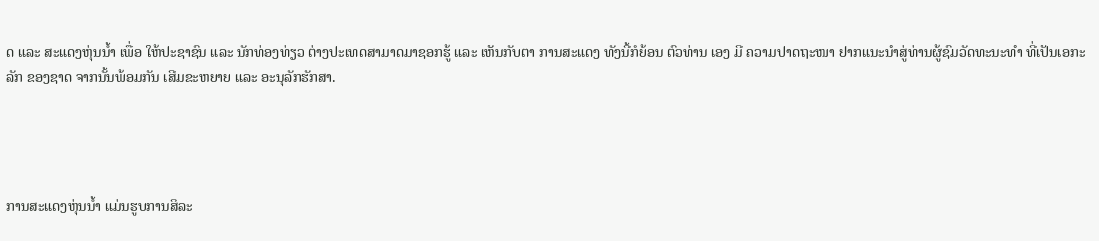ດ ແລະ ສະແດງຫຸ່ນນ້ຳ ເພື່ອ ໃຫ້ປະຊາຊົນ ແລະ ນັກທ່ອງທ່ຽວ ຕ່າງປະເທດສາມາດມາຊອກຮູ້ ແລະ ເຫັນກັບຕາ ການສະແດງ ທັງນີ້ກໍຍ້ອນ ຕົວທ່ານ ເອງ ມີ ຄວາມປາດຖະໜາ ຢາກແນະນຳສູ່ທ່ານຜູ້ຊົມວັດທະນະທຳ ທີ່ເປັນເອກະລັກ ຂອງຊາດ ຈາກນັ້ນພ້ອມກັນ ເສີມຂະຫຍາຍ ແລະ ອະນຸລັກຮັກສາ.




ການສະແດງຫຸ່ນນ້ຳ ແມ່ນຮູບການສິລະ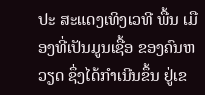ປະ ສະແດງເທິງເວທີ ພື້ນ ເມືອງທີ່ເປັນມູນເຊື້ອ ຂອງຄົນຫວຽດ ຊຶ່ງໄດ້ກຳເນີນຂຶ້ນ ຢູ່ເຂ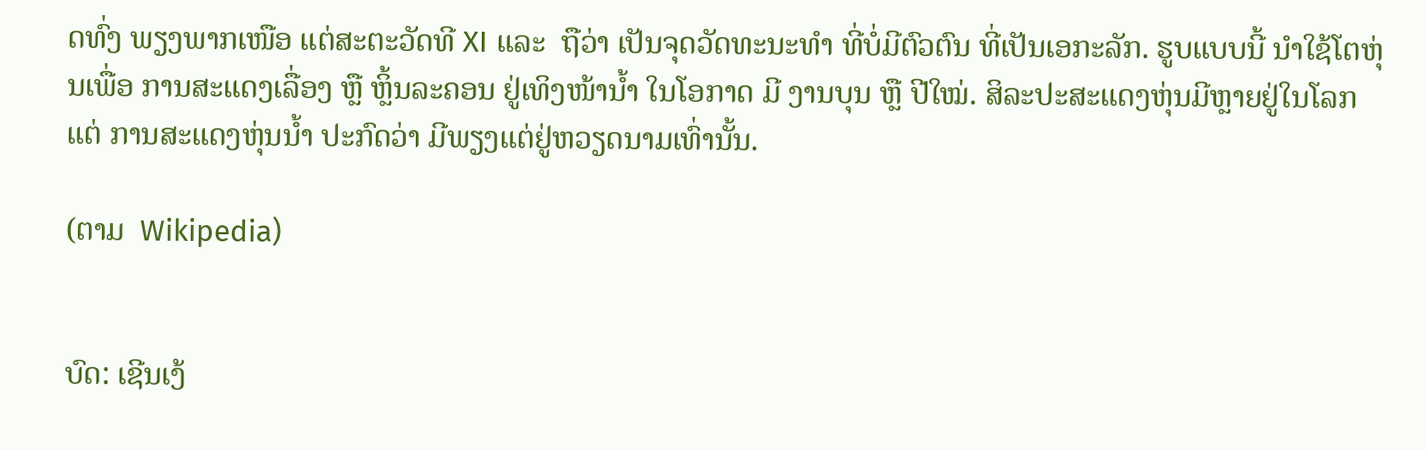ດທົ່ງ ພຽງພາກເໜືອ ແຕ່ສະຕະວັດທີ XI ແລະ  ຖືວ່າ ເປັນຈຸດວັດທະນະທຳ ທີ່ບໍ່ມີຕົວຕົນ ທີ່ເປັນເອກະລັກ. ຮູບແບບນີ້ ນຳໃຊ້ໂຕຫຸ່ນເພື່ອ ການສະແດງເລື່ອງ ຫຼື ຫຼິ້ນລະຄອນ ຢູ່ເທິງໜ້ານ້ຳ ໃນໂອກາດ ມີ ງານບຸນ ຫຼື ປີໃໝ່. ສິລະປະສະແດງຫຸ່ນມີຫຼາຍຢູ່ໃນໂລກ ແຕ່ ການສະແດງຫຸ່ນນ້ຳ ປະກົດວ່າ ມີພຽງແຕ່ຢູ່ຫວຽດນາມເທົ່ານັ້ນ.

(ຕາມ  Wikipedia)


ບົດ: ເຊີນເງ້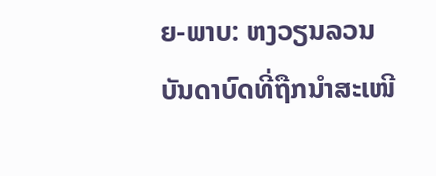ຍ-ພາບ: ຫງວຽນລວນ
ບັນດາບົດທີ່ຖືກນຳສະເໜີ